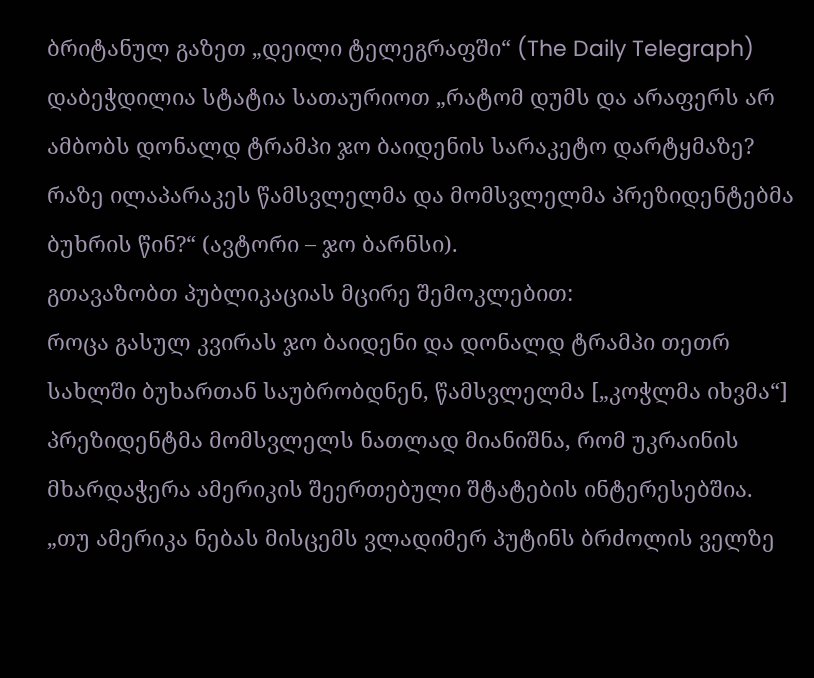ბრიტანულ გაზეთ „დეილი ტელეგრაფში“ (The Daily Telegraph) დაბეჭდილია სტატია სათაურიოთ „რატომ დუმს და არაფერს არ ამბობს დონალდ ტრამპი ჯო ბაიდენის სარაკეტო დარტყმაზე? რაზე ილაპარაკეს წამსვლელმა და მომსვლელმა პრეზიდენტებმა ბუხრის წინ?“ (ავტორი – ჯო ბარნსი).
გთავაზობთ პუბლიკაციას მცირე შემოკლებით:
როცა გასულ კვირას ჯო ბაიდენი და დონალდ ტრამპი თეთრ სახლში ბუხართან საუბრობდნენ, წამსვლელმა [„კოჭლმა იხვმა“] პრეზიდენტმა მომსვლელს ნათლად მიანიშნა, რომ უკრაინის მხარდაჭერა ამერიკის შეერთებული შტატების ინტერესებშია.
„თუ ამერიკა ნებას მისცემს ვლადიმერ პუტინს ბრძოლის ველზე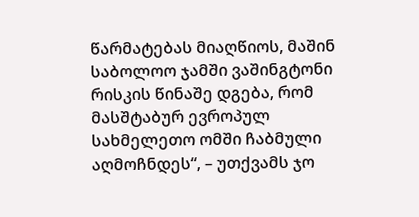წარმატებას მიაღწიოს, მაშინ საბოლოო ჯამში ვაშინგტონი რისკის წინაშე დგება, რომ მასშტაბურ ევროპულ სახმელეთო ომში ჩაბმული აღმოჩნდეს“, – უთქვამს ჯო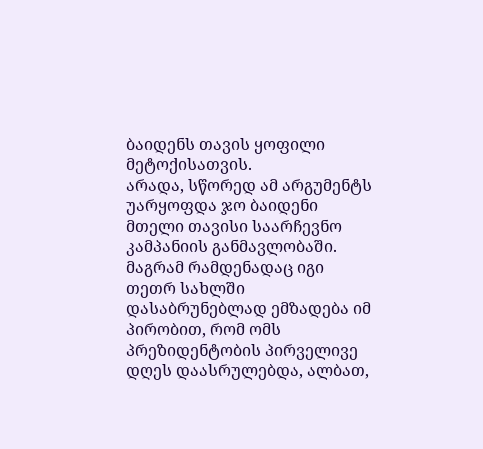ბაიდენს თავის ყოფილი მეტოქისათვის.
არადა, სწორედ ამ არგუმენტს უარყოფდა ჯო ბაიდენი მთელი თავისი საარჩევნო კამპანიის განმავლობაში.
მაგრამ რამდენადაც იგი თეთრ სახლში დასაბრუნებლად ემზადება იმ პირობით, რომ ომს პრეზიდენტობის პირველივე დღეს დაასრულებდა, ალბათ,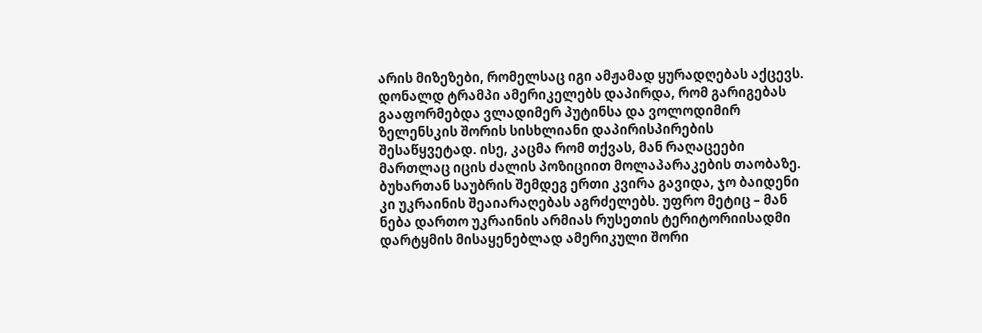არის მიზეზები, რომელსაც იგი ამჟამად ყურადღებას აქცევს.
დონალდ ტრამპი ამერიკელებს დაპირდა, რომ გარიგებას გააფორმებდა ვლადიმერ პუტინსა და ვოლოდიმირ ზელენსკის შორის სისხლიანი დაპირისპირების შესაწყვეტად. ისე, კაცმა რომ თქვას, მან რაღაცეები მართლაც იცის ძალის პოზიციით მოლაპარაკების თაობაზე.
ბუხართან საუბრის შემდეგ ერთი კვირა გავიდა, ჯო ბაიდენი კი უკრაინის შეაიარაღებას აგრძელებს. უფრო მეტიც – მან ნება დართო უკრაინის არმიას რუსეთის ტერიტორიისადმი დარტყმის მისაყენებლად ამერიკული შორი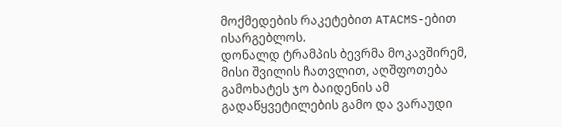მოქმედების რაკეტებით ATACMS-ებით ისარგებლოს.
დონალდ ტრამპის ბევრმა მოკავშირემ, მისი შვილის ჩათვლით, აღშფოთება გამოხატეს ჯო ბაიდენის ამ გადაწყვეტილების გამო და ვარაუდი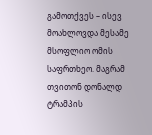გამოთქვეს – ისევ მოახლოვდა მესამე მსოფლიო ომის საფრთხეო. მაგრამ თვითონ დონალდ ტრამპის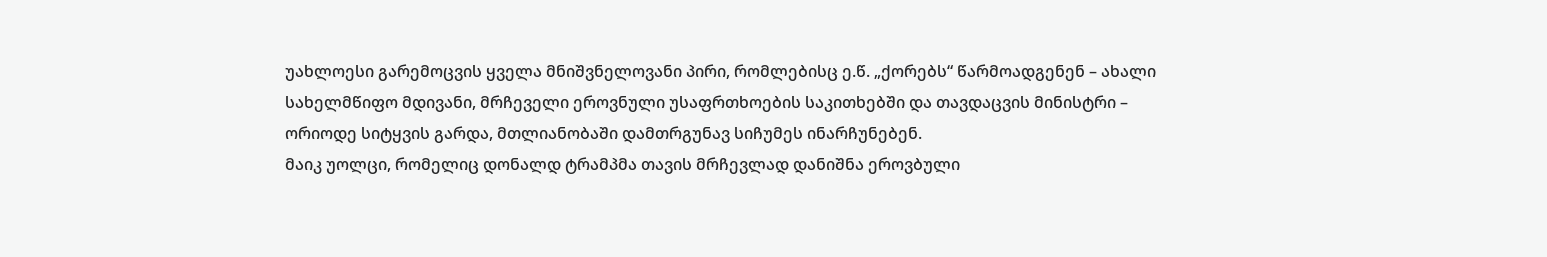უახლოესი გარემოცვის ყველა მნიშვნელოვანი პირი, რომლებისც ე.წ. „ქორებს“ წარმოადგენენ – ახალი სახელმწიფო მდივანი, მრჩეველი ეროვნული უსაფრთხოების საკითხებში და თავდაცვის მინისტრი – ორიოდე სიტყვის გარდა, მთლიანობაში დამთრგუნავ სიჩუმეს ინარჩუნებენ.
მაიკ უოლცი, რომელიც დონალდ ტრამპმა თავის მრჩევლად დანიშნა ეროვბული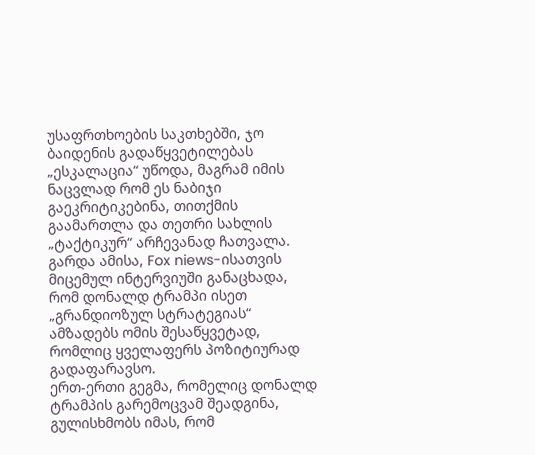უსაფრთხოების საკთხებში, ჯო ბაიდენის გადაწყვეტილებას „ესკალაცია“ უწოდა, მაგრამ იმის ნაცვლად რომ ეს ნაბიჯი გაეკრიტიკებინა, თითქმის გაამართლა და თეთრი სახლის „ტაქტიკურ“ არჩევანად ჩათვალა. გარდა ამისა, Fox niews-ისათვის მიცემულ ინტერვიუში განაცხადა, რომ დონალდ ტრამპი ისეთ „გრანდიოზულ სტრატეგიას“ ამზადებს ომის შესაწყვეტად, რომლიც ყველაფერს პოზიტიურად გადაფარავსო.
ერთ-ერთი გეგმა, რომელიც დონალდ ტრამპის გარემოცვამ შეადგინა, გულისხმობს იმას, რომ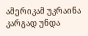ამერიკამ უკრაინა კარგად უნდა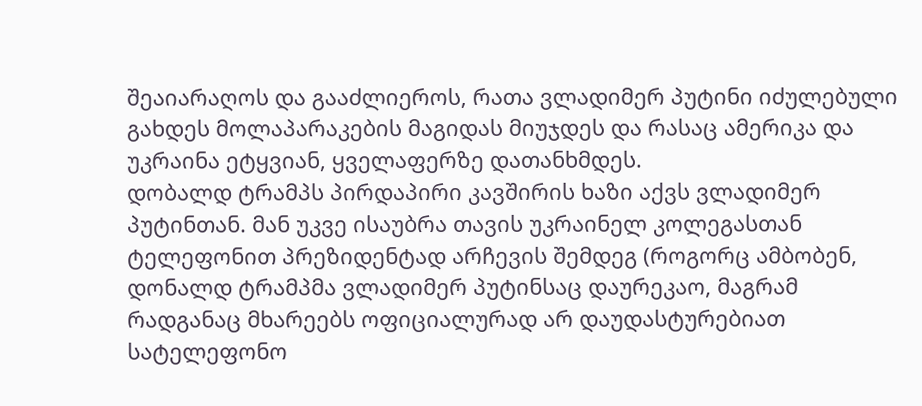შეაიარაღოს და გააძლიეროს, რათა ვლადიმერ პუტინი იძულებული გახდეს მოლაპარაკების მაგიდას მიუჯდეს და რასაც ამერიკა და უკრაინა ეტყვიან, ყველაფერზე დათანხმდეს.
დობალდ ტრამპს პირდაპირი კავშირის ხაზი აქვს ვლადიმერ პუტინთან. მან უკვე ისაუბრა თავის უკრაინელ კოლეგასთან ტელეფონით პრეზიდენტად არჩევის შემდეგ (როგორც ამბობენ, დონალდ ტრამპმა ვლადიმერ პუტინსაც დაურეკაო, მაგრამ რადგანაც მხარეებს ოფიციალურად არ დაუდასტურებიათ სატელეფონო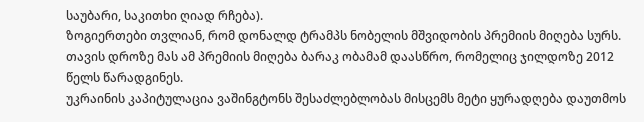საუბარი, საკითხი ღიად რჩება).
ზოგიერთები თვლიან, რომ დონალდ ტრამპს ნობელის მშვიდობის პრემიის მიღება სურს. თავის დროზე მას ამ პრემიის მიღება ბარაკ ობამამ დაასწრო, რომელიც ჯილდოზე 2012 წელს წარადგინეს.
უკრაინის კაპიტულაცია ვაშინგტონს შესაძლებლობას მისცემს მეტი ყურადღება დაუთმოს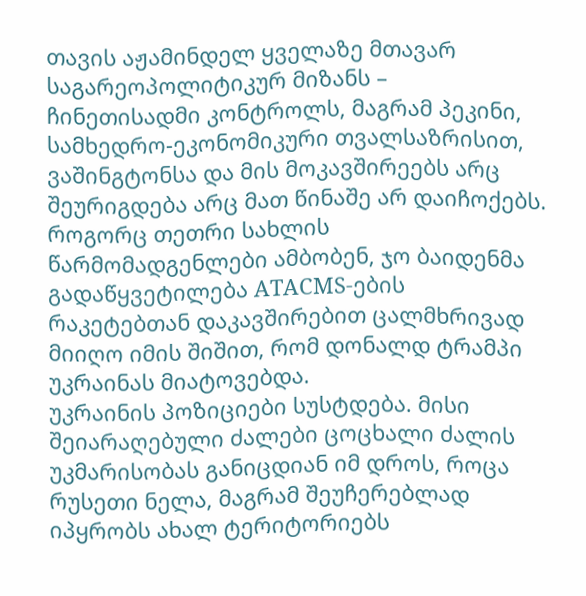თავის აჟამინდელ ყველაზე მთავარ საგარეოპოლიტიკურ მიზანს – ჩინეთისადმი კონტროლს, მაგრამ პეკინი, სამხედრო-ეკონომიკური თვალსაზრისით, ვაშინგტონსა და მის მოკავშირეებს არც შეურიგდება არც მათ წინაშე არ დაიჩოქებს.
როგორც თეთრი სახლის წარმომადგენლები ამბობენ, ჯო ბაიდენმა გადაწყვეტილება ATACMS-ების რაკეტებთან დაკავშირებით ცალმხრივად მიიღო იმის შიშით, რომ დონალდ ტრამპი უკრაინას მიატოვებდა.
უკრაინის პოზიციები სუსტდება. მისი შეიარაღებული ძალები ცოცხალი ძალის უკმარისობას განიცდიან იმ დროს, როცა რუსეთი ნელა, მაგრამ შეუჩერებლად იპყრობს ახალ ტერიტორიებს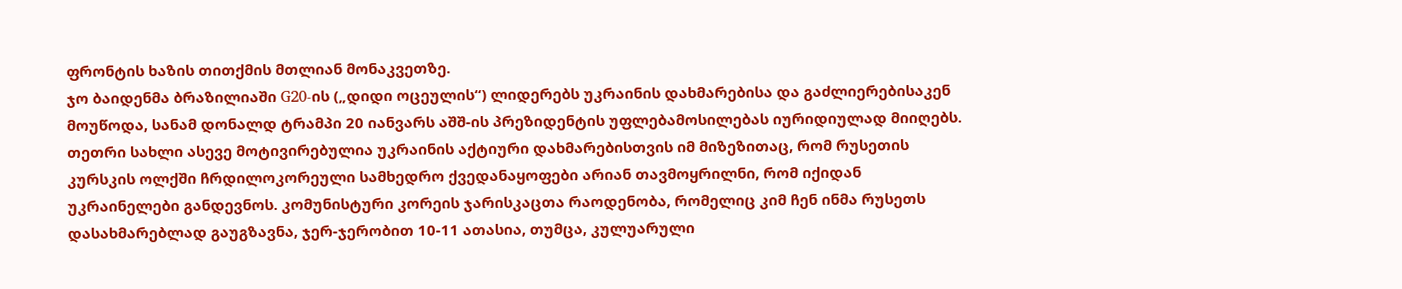ფრონტის ხაზის თითქმის მთლიან მონაკვეთზე.
ჯო ბაიდენმა ბრაზილიაში G20-ის („დიდი ოცეულის“) ლიდერებს უკრაინის დახმარებისა და გაძლიერებისაკენ მოუწოდა, სანამ დონალდ ტრამპი 20 იანვარს აშშ-ის პრეზიდენტის უფლებამოსილებას იურიდიულად მიიღებს.
თეთრი სახლი ასევე მოტივირებულია უკრაინის აქტიური დახმარებისთვის იმ მიზეზითაც, რომ რუსეთის კურსკის ოლქში ჩრდილოკორეული სამხედრო ქვედანაყოფები არიან თავმოყრილნი, რომ იქიდან უკრაინელები განდევნოს. კომუნისტური კორეის ჯარისკაცთა რაოდენობა, რომელიც კიმ ჩენ ინმა რუსეთს დასახმარებლად გაუგზავნა, ჯერ-ჯერობით 10-11 ათასია, თუმცა, კულუარული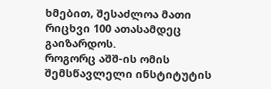ხმებით, შესაძლოა მათი რიცხვი 100 ათასამდეც გაიზარდოს.
როგორც აშშ-ის ომის შემსწავლელი ინსტიტუტის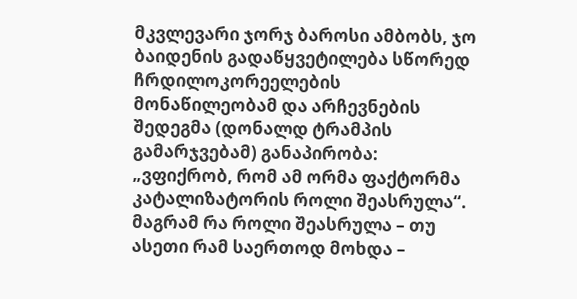მკვლევარი ჯორჯ ბაროსი ამბობს, ჯო ბაიდენის გადაწყვეტილება სწორედ ჩრდილოკორეელების მონაწილეობამ და არჩევნების შედეგმა (დონალდ ტრამპის გამარჯვებამ) განაპირობა: „ვფიქრობ, რომ ამ ორმა ფაქტორმა კატალიზატორის როლი შეასრულა“.
მაგრამ რა როლი შეასრულა – თუ ასეთი რამ საერთოდ მოხდა –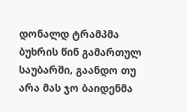დონალდ ტრამპმა ბუხრის წინ გამართულ საუბარში, გაანდო თუ არა მას ჯო ბაიდენმა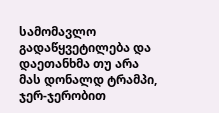სამომავლო გადაწყვეტილება და დაეთანხმა თუ არა მას დონალდ ტრამპი, ჯერ-ჯერობით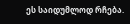ეს საიდუმლოდ რჩება.